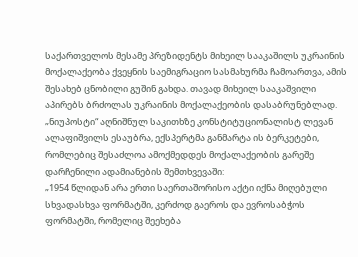საქართველოს მესამე პრეზიდენტს მიხეილ სააკაშილს უკრაინის მოქალაქეობა ქვეყნის საემიგრაციო სასმახურმა ჩამოართვა, ამის შესახებ ცნობილი გუშინ გახდა. თავად მიხეილ სააკაშვილი აპირებს ბრძოლას უკრაინის მოქალაქეობის დასაბრუნებლად.
„ნიუპოსტი“ აღნიშნულ საკითხზე კონსტიტუციონალისტ ლევან ალაფიშვილს ესაუბრა, ექსპერტმა განმარტა ის ბერკეტები, რომლებიც შესაძლოა ამოქმედდეს მოქალაქეობის გარეშე დარჩენილი ადამიანების შემთხვევაში:
„1954 წლიდან არა ერთი საერთაშორისო აქტი იქნა მიღებული სხვადასხვა ფორმატში, კერძოდ გაეროს და ევროსაბჭოს ფორმატში, რომელიც შეეხება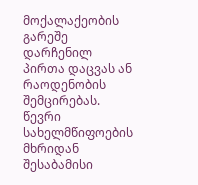მოქალაქეობის გარეშე დარჩენილ პირთა დაცვას ან რაოდენობის შემცირებას. წევრი სახელმწიფოების მხრიდან შესაბამისი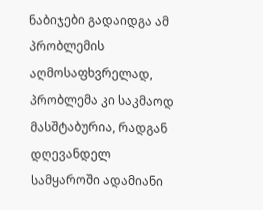ნაბიჯები გადაიდგა ამ პრობლემის აღმოსაფხვრელად, პრობლემა კი საკმაოდ მასშტაბურია, რადგან დღევანდელ სამყაროში ადამიანი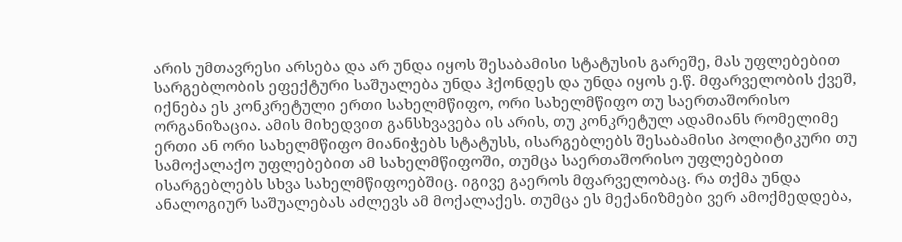არის უმთავრესი არსება და არ უნდა იყოს შესაბამისი სტატუსის გარეშე, მას უფლებებით სარგებლობის ეფექტური საშუალება უნდა ჰქონდეს და უნდა იყოს ე.წ. მფარველობის ქვეშ, იქნება ეს კონკრეტული ერთი სახელმწიფო, ორი სახელმწიფო თუ საერთაშორისო ორგანიზაცია. ამის მიხედვით განსხვავება ის არის, თუ კონკრეტულ ადამიანს რომელიმე ერთი ან ორი სახელმწიფო მიანიჭებს სტატუსს, ისარგებლებს შესაბამისი პოლიტიკური თუ სამოქალაქო უფლებებით ამ სახელმწიფოში, თუმცა საერთაშორისო უფლებებით ისარგებლებს სხვა სახელმწიფოებშიც. იგივე გაეროს მფარველობაც. რა თქმა უნდა ანალოგიურ საშუალებას აძლევს ამ მოქალაქეს. თუმცა ეს მექანიზმები ვერ ამოქმედდება,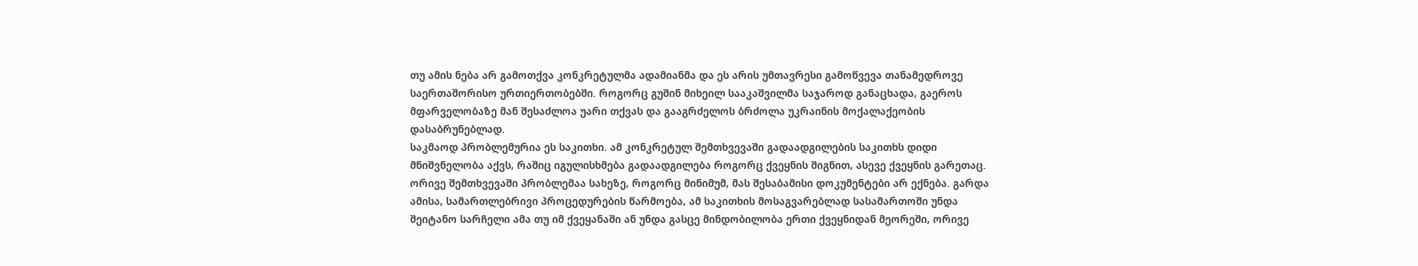თუ ამის ნება არ გამოთქვა კონკრეტულმა ადამიანმა და ეს არის უმთავრესი გამოწვევა თანამედროვე საერთაშორისო ურთიერთობებში. როგორც გუშინ მიხეილ სააკაშვილმა საჯაროდ განაცხადა, გაეროს მფარველობაზე მან შესაძლოა უარი თქვას და გააგრძელოს ბრძოლა უკრაინის მოქალაქეობის დასაბრუნებლად.
საკმაოდ პრობლემურია ეს საკითხი. ამ კონკრეტულ შემთხვევაში გადაადგილების საკითხს დიდი მნიშვნელობა აქვს, რაშიც იგულისხმება გადაადგილება როგორც ქვეყნის შიგნით, ასევე ქვეყნის გარეთაც. ორივე შემთხვევაში პრობლემაა სახეზე, როგორც მინიმუმ, მას შესაბამისი დოკუმენტები არ ექნება. გარდა ამისა, სამართლებრივი პროცედურების წარმოება, ამ საკითხის მოსაგვარებლად სასამართოში უნდა შეიტანო სარჩელი ამა თუ იმ ქვეყანაში ან უნდა გასცე მინდობილობა ერთი ქვეყნიდან მეორეში, ორივე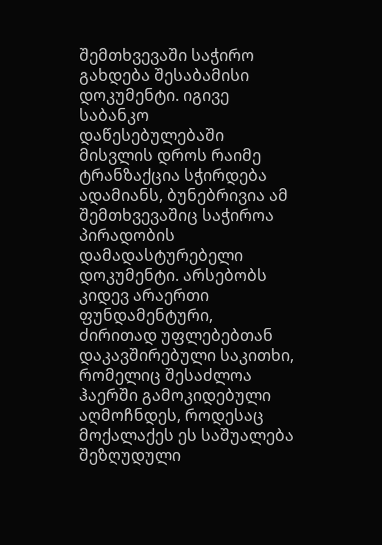შემთხვევაში საჭირო გახდება შესაბამისი დოკუმენტი. იგივე საბანკო დაწესებულებაში მისვლის დროს რაიმე ტრანზაქცია სჭირდება ადამიანს, ბუნებრივია ამ შემთხვევაშიც საჭიროა პირადობის დამადასტურებელი დოკუმენტი. არსებობს კიდევ არაერთი ფუნდამენტური, ძირითად უფლებებთან დაკავშირებული საკითხი, რომელიც შესაძლოა ჰაერში გამოკიდებული აღმოჩნდეს, როდესაც მოქალაქეს ეს საშუალება შეზღუდული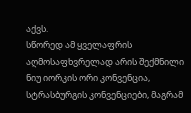აქვს.
სწორედ ამ ყველაფრის აღმოსაფხვრელად არის შექმნილი ნიუ იორკის ორი კონვენცია, სტრასბურგის კონვენციები, მაგრამ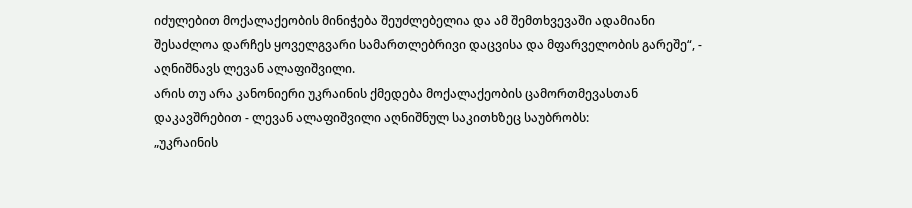იძულებით მოქალაქეობის მინიჭება შეუძლებელია და ამ შემთხვევაში ადამიანი შესაძლოა დარჩეს ყოველგვარი სამართლებრივი დაცვისა და მფარველობის გარეშე“, - აღნიშნავს ლევან ალაფიშვილი.
არის თუ არა კანონიერი უკრაინის ქმედება მოქალაქეობის ცამორთმევასთან დაკავშრებით - ლევან ალაფიშვილი აღნიშნულ საკითხზეც საუბრობს:
„უკრაინის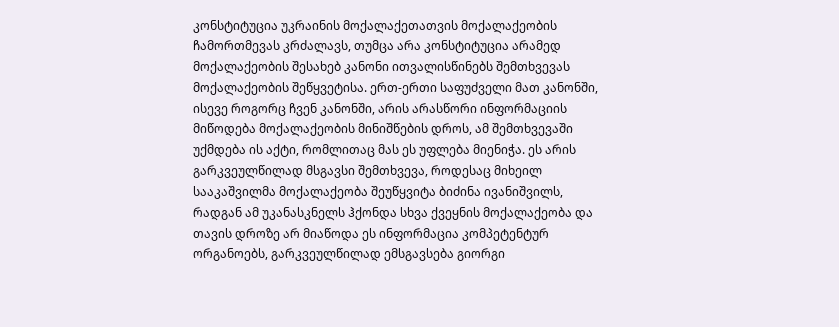კონსტიტუცია უკრაინის მოქალაქეთათვის მოქალაქეობის ჩამორთმევას კრძალავს, თუმცა არა კონსტიტუცია არამედ მოქალაქეობის შესახებ კანონი ითვალისწინებს შემთხვევას მოქალაქეობის შეწყვეტისა. ერთ-ერთი საფუძველი მათ კანონში, ისევე როგორც ჩვენ კანონში, არის არასწორი ინფორმაციის მიწოდება მოქალაქეობის მინიშწების დროს, ამ შემთხვევაში უქმდება ის აქტი, რომლითაც მას ეს უფლება მიენიჭა. ეს არის გარკვეულწილად მსგავსი შემთხვევა, როდესაც მიხეილ სააკაშვილმა მოქალაქეობა შეუწყვიტა ბიძინა ივანიშვილს, რადგან ამ უკანასკნელს ჰქონდა სხვა ქვეყნის მოქალაქეობა და თავის დროზე არ მიაწოდა ეს ინფორმაცია კომპეტენტურ ორგანოებს, გარკვეულწილად ემსგავსება გიორგი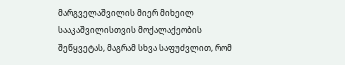მარგველაშვილის მიერ მიხეილ სააკაშვილისთვის მოქალაქეობის შეწყვეტას, მაგრამ სხვა საფუძვლით, რომ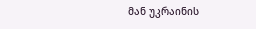მან უკრაინის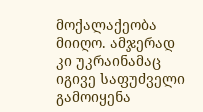მოქალაქეობა მიიღო. ამჯერად კი უკრაინამაც იგივე საფუძველი გამოიყენა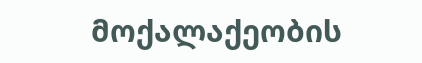მოქალაქეობის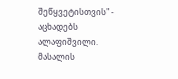შეწყვეტისთვის" - აცხადებს ალაფიშვილი.
მასალის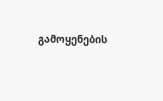გამოყენების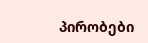პირობები